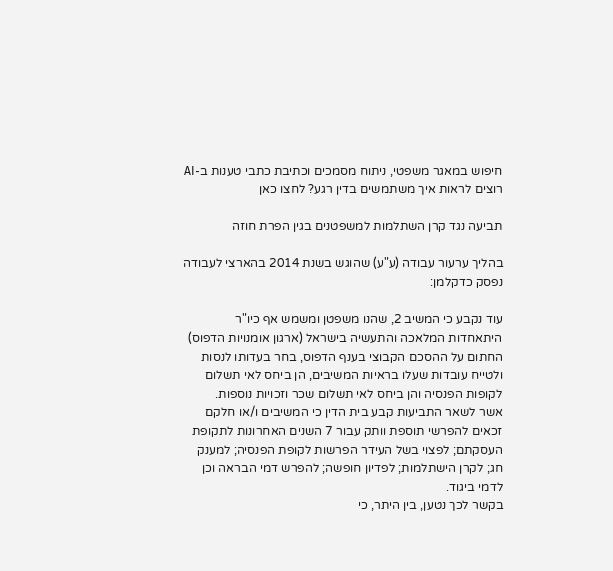חיפוש במאגר משפטי, ניתוח מסמכים וכתיבת כתבי טענות ב-AI
רוצים לראות איך משתמשים בדין רגע? לחצו כאן

תביעה נגד קרן השתלמות למשפטנים בגין הפרת חוזה

בהליך ערעור עבודה (ע"ע) שהוגש בשנת 2014 בהארצי לעבודה נפסק כדקלמן:

עוד נקבע כי המשיב 2, שהנו משפטן ומשמש אף כיו"ר היתאחדות המלאכה והתעשיה בישראל (ארגון אומנויות הדפוס) החתום על ההסכם הקבוצי בענף הדפוס, בחר בעדותו לנסות ולטייח עובדות שעלו בראיות המשיבים, הן ביחס לאי תשלום לקופות הפנסיה והן ביחס לאי תשלום שכר וזכויות נוספות.
אשר לשאר התביעות קבע בית הדין כי המשיבים ו/או חלקם זכאים להפרשי תוספת וותק עבור 7 השנים האחרונות לתקופת העסקתם; לפצוי בשל העידר הפרשות לקופת הפנסיה; למענק חג; לקרן הישתלמות; לפדיון חופשה; להפרש דמי הבראה וכן לדמי ביגוד.
בקשר לכך נטען, בין היתר, כי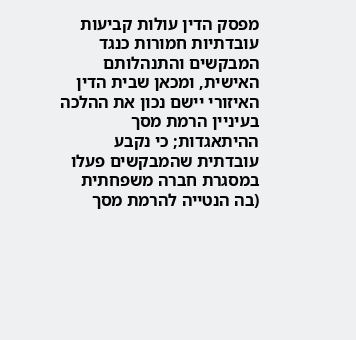מפסק הדין עולות קביעות עובדתיות חמורות כנגד המבקשים והתנהלותם האישית, ומכאן שבית הדין האיזורי יישם נכון את ההלכה בעיניין הרמת מסך ההיתאגדות; כי נקבע עובדתית שהמבקשים פעלו במסגרת חברה משפחתית (בה הנטייה להרמת מסך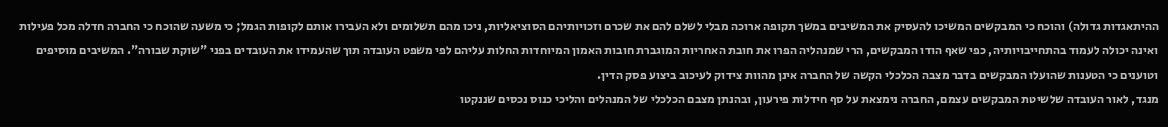ההיתאגדות גדולה) והוכח כי המבקשים המשיכו להעסיק את המשיבים במשך תקופה ארוכה מבלי לשלם להם את שכרם וזכויותיהם הסוציאליות, ניכו מהם תשלומים ולא העבירו אותם לקופות הגמל; כי משעה שהוכח כי החברה חדלה מכל פעילות ואינה יכולה לעמוד בהתחייבויותיה, כפי שאף הודו המבקשים, הרי שמנהליה הפרו את חובת האחריות המוגברת חובות האמון המיוחדות החלות עליהם לפי משפט העובדה תוך שהעמידו את העובדים בפני "שוקת שבורה". המשיבים מוסיפים וטוענים כי הטענות שהועלו המבקשים בדבר מצבה הכלכלי הקשה של החברה אינן מהוות צידוק לעיכוב ביצוע פסק הדין.
מנגד, לאור העובדה שלשיטת המבקשים עצמם, החברה נימצאת על סף חידלות פירעון, ובהנתן מצבם הכלכלי של המנהלים והליכי כנוס נכסים שננקטו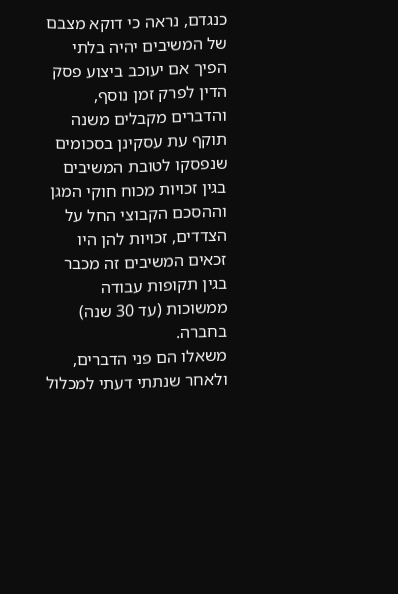כנגדם, נראה כי דוקא מצבם של המשיבים יהיה בלתי הפיך אם יעוכב ביצוע פסק הדין לפרק זמן נוסף, והדברים מקבלים משנה תוקף עת עסקינן בסכומים שנפסקו לטובת המשיבים בגין זכויות מכוח חוקי המגן וההסכם הקבוצי החל על הצדדים, זכויות להן היו זכאים המשיבים זה מכבר בגין תקופות עבודה ממשוכות (עד 30 שנה) בחברה.
משאלו הם פני הדברים, ולאחר שנתתי דעתי למכלול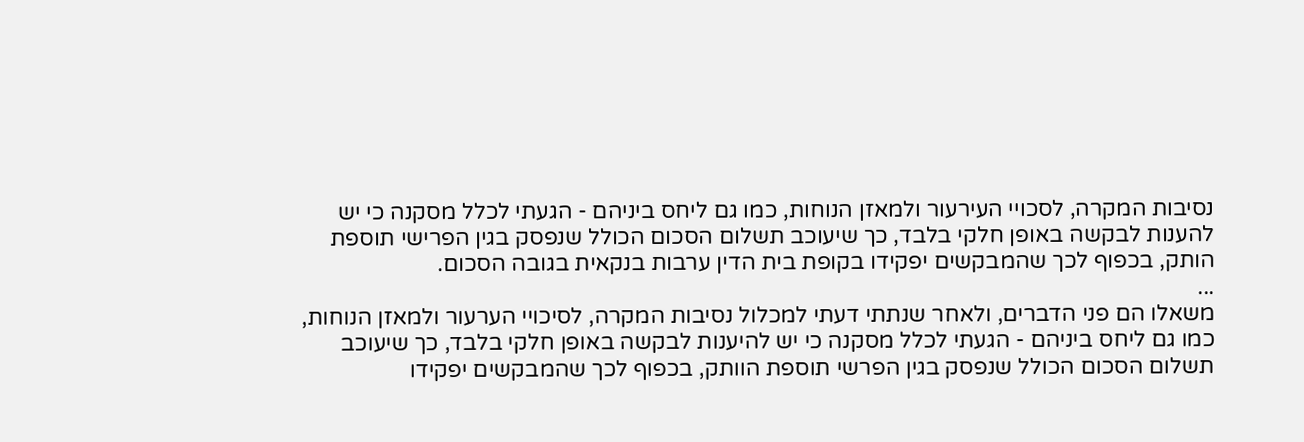נסיבות המקרה, לסכויי העירעור ולמאזן הנוחות, כמו גם ליחס ביניהם - הגעתי לכלל מסקנה כי יש להענות לבקשה באופן חלקי בלבד, כך שיעוכב תשלום הסכום הכולל שנפסק בגין הפרישי תוספת הותק, בכפוף לכך שהמבקשים יפקידו בקופת בית הדין ערבות בנקאית בגובה הסכום.
...
משאלו הם פני הדברים, ולאחר שנתתי דעתי למכלול נסיבות המקרה, לסיכויי הערעור ולמאזן הנוחות, כמו גם ליחס ביניהם - הגעתי לכלל מסקנה כי יש להיענות לבקשה באופן חלקי בלבד, כך שיעוכב תשלום הסכום הכולל שנפסק בגין הפרשי תוספת הוותק, בכפוף לכך שהמבקשים יפקידו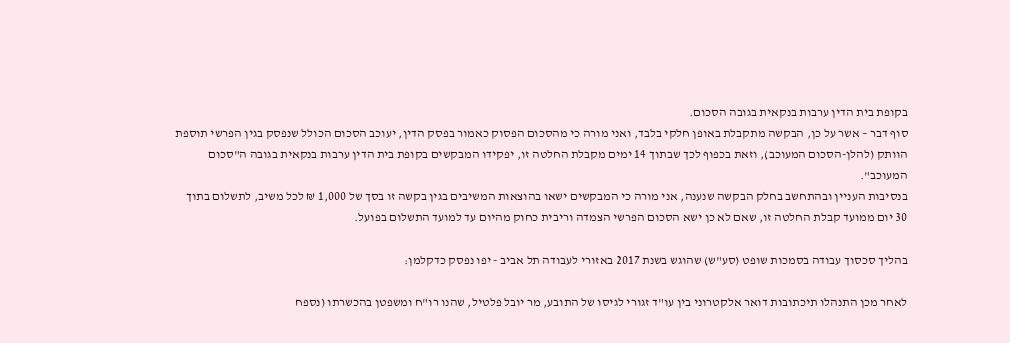בקופת בית הדין ערבות בנקאית בגובה הסכום.
סוף דבר – אשר על כן, הבקשה מתקבלת באופן חלקי בלבד, ואני מורה כי מהסכום הפסוק כאמור בפסק הדין, יעוכב הסכום הכולל שנפסק בגין הפרשי תוספת הוותק (להלן-הסכום המעוכב), וזאת בכפוף לכך שבתוך 14 ימים מקבלת החלטה זו, יפקידו המבקשים בקופת בית הדין ערבות בנקאית בגובה ה"סכום המעוכב".
בנסיבות העניין ובהתחשב בחלק הבקשה שנענה, אני מורה כי המבקשים ישאו בהוצאות המשיבים בגין בקשה זו בסך של 1,000 ₪ לכל משיב, לתשלום בתוך 30 יום ממועד קבלת החלטה זו, שאם לא כן ישא הסכום הפרשי הצמדה וריבית כחוק מהיום עד למועד התשלום בפועל.

בהליך סכסוך עבודה בסמכות שופט (סע"ש) שהוגש בשנת 2017 באזורי לעבודה תל אביב - יפו נפסק כדקלמן:

לאחר מכן התנהלו תיכתובות דואר אלקטרוני בין עו"ד זגורי לגיסו של התובע, מר יובל פלטיל, שהנו רו"ח ומשפטן בהכשרתו (נספח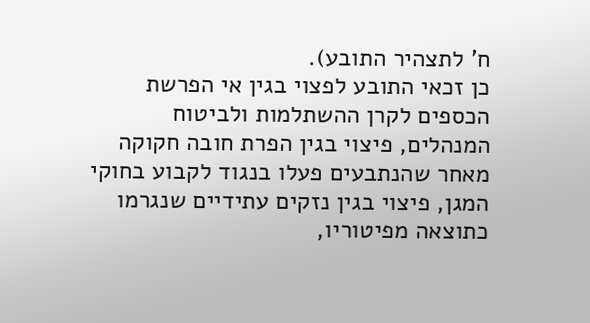ח' לתצהיר התובע).
כן זכאי התובע לפצוי בגין אי הפרשת הכספים לקרן ההשתלמות ולביטוח המנהלים, פיצוי בגין הפרת חובה חקוקה מאחר שהנתבעים פעלו בנגוד לקבוע בחוקי המגן, פיצוי בגין נזקים עתידיים שנגרמו כתוצאה מפיטוריו,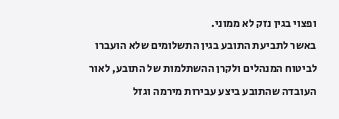ופצוי בגין נזק לא ממוני.
באשר לתביעת התובע בגין התשלומים שלא הועברו לביטוח המנהלים ולקרן ההשתלמות של התובע, לאור העובדה שהתובע ביצע עבירות מירמה וגזל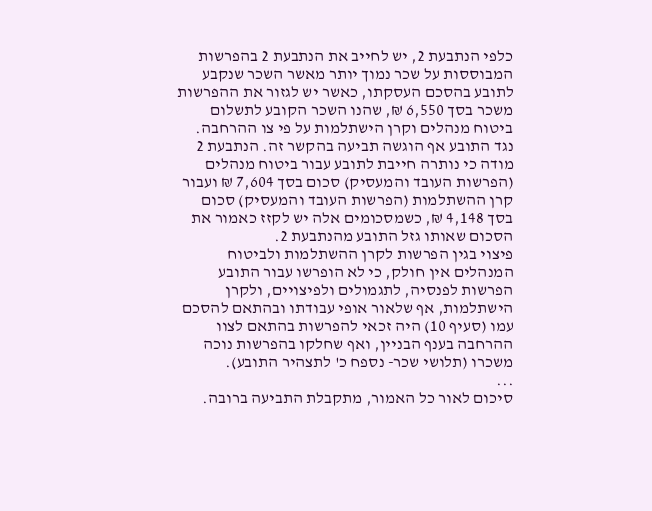כלפי הנתבעת 2, יש לחייב את הנתבעת 2 בהפרשות המבוססות על שכר נמוך יותר מאשר השכר שנקבע לתובע בהסכם העסקתו, כאשר יש לגזור את ההפרשות משכר בסך 6,550 ₪, שהנו השכר הקובע לתשלום ביטוח מנהלים וקרן הישתלמות על פי צו ההרחבה.
נגד התובע אף הוגשה תביעה בהקשר זה. הנתבעת 2 מודה כי נותרה חייבת לתובע עבור ביטוח מנהלים (הפרשות העובד והמעסיק) סכום בסך 7,604 ₪ ועבור קרן ההשתלמות (הפרשות העובד והמעסיק) סכום בסך 4,148 ₪, כשמסכומים אלה יש לקזז כאמור את הסכום שאותו גזל התובע מהנתבעת 2.
פיצוי בגין הפרשות לקרן ההשתלמות ולביטוח המנהלים אין חולק, כי לא הופרשו עבור התובע הפרשות לפנסיה, לתגמולים ולפיצויים, ולקרן הישתלמות, אף שלאור אופי עבודתו ובהתאם להסכם עמו (סעיף 10) היה זכאי להפרשות בהתאם לצוו ההרחבה בענף הבניין, ואף שחלקו בהפרשות נוכה משכרו (תלושי שכר- נספח כ' לתצהיר התובע).
...
סיכום לאור כל האמור, מתקבלת התביעה ברובה.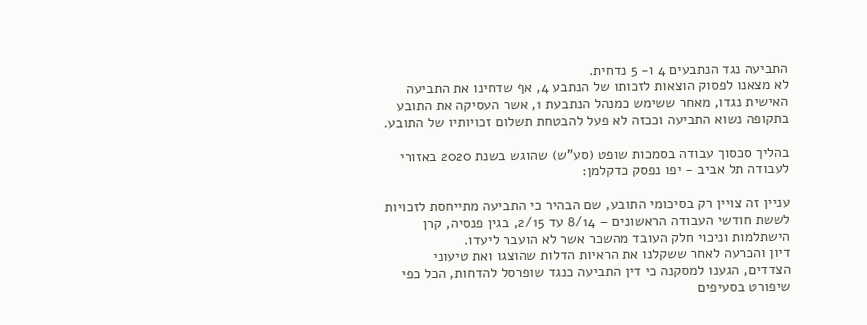התביעה נגד הנתבעים 4 ו- 5 נדחית.
לא מצאנו לפסוק הוצאות לזכותו של הנתבע 4, אף שדחינו את התביעה האישית נגדו, מאחר ששימש כמנהל הנתבעת 1, אשר העסיקה את התובע בתקופה נשוא התביעה וככזה לא פעל להבטחת תשלום זכויותיו של התובע.

בהליך סכסוך עבודה בסמכות שופט (סע"ש) שהוגש בשנת 2020 באזורי לעבודה תל אביב - יפו נפסק כדקלמן:

עניין זה צויין רק בסיכומי התובע, שם הבהיר כי התביעה מתייחסת לזכויות לששת חודשי העבודה הראשונים – 8/14 עד 2/15, בגין פנסיה, קרן הישתלמות וניכוי חלק העובד מהשכר אשר לא הועבר ליעדו.
דיון והכרעה לאחר ששקלנו את הראיות הדלות שהוצגו ואת טיעוני הצדדים, הגענו למסקנה כי דין התביעה כנגד שופרסל להדחות, הכל כפי שיפורט בסעיפים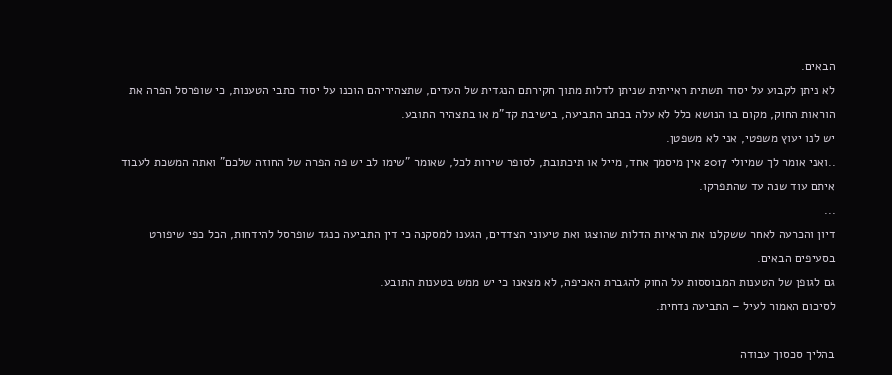הבאים.
לא ניתן לקבוע על יסוד תשתית ראייתית שניתן לדלות מתוך חקירתם הנגדית של העדים, שתצהיריהם הוכנו על יסוד כתבי הטענות, כי שופרסל הפרה את הוראות החוק, מקום בו הנושא כלל לא עלה בכתב התביעה, בישיבת קד"מ או בתצהיר התובע.
יש לנו יעוץ משפטי, אני לא משפטן.
..ואני אומר לך שמיולי 2017 אין מיסמך אחד, מייל או תיכתובת, לסופר שירות לכל, שאומר "שימו לב יש פה הפרה של החוזה שלכם" ואתה המשכת לעבוד איתם עוד שנה עד שהתפרקו.
...
דיון והכרעה לאחר ששקלנו את הראיות הדלות שהוצגו ואת טיעוני הצדדים, הגענו למסקנה כי דין התביעה כנגד שופרסל להידחות, הכל כפי שיפורט בסעיפים הבאים.
גם לגופן של הטענות המבוססות על החוק להגברת האכיפה, לא מצאנו כי יש ממש בטענות התובע.
לסיכום האמור לעיל – התביעה נדחית.

בהליך סכסוך עבודה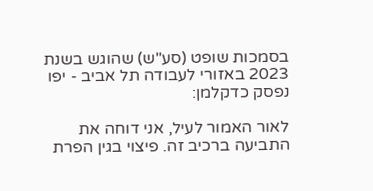בסמכות שופט (סע"ש) שהוגש בשנת 2023 באזורי לעבודה תל אביב - יפו נפסק כדקלמן:

לאור האמור לעיל, אני דוחה את התביעה ברכיב זה. פיצוי בגין הפרת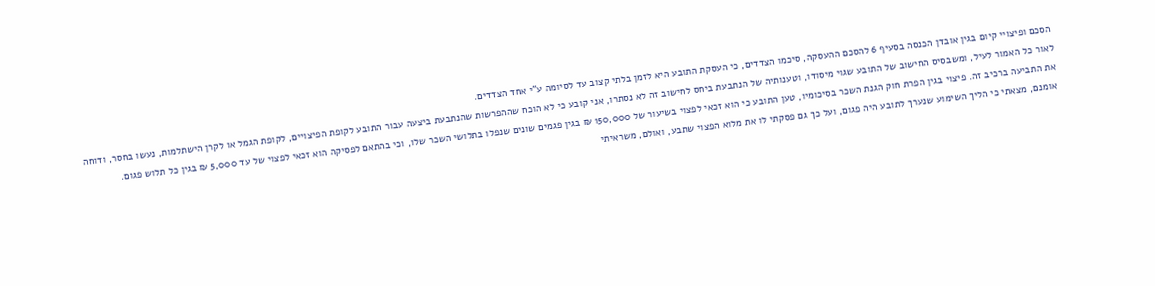הסכם ופיצויי קיום בגין אובדן הכנסה בסעיף 6 להסכם ההעסקה, סיכמו הצדדים, כי העסקת התובע היא לזמן בלתי קצוב עד לסיומה ע"י אחד הצדדים.
לאור כל האמור לעיל, ומשבסיס החישוב של התובע שגוי מיסודו, וטענותיה של הנתבעת ביחס לחישוב זה לא נסתרו, אני קובע כי לא הוכח שההפרשות שהנתבעת ביצעה עבור התובע לקופת הפיצויים, לקופת הגמל או לקרן הישתלמות, נעשו בחסר, ודוחה את התביעה ברכיב זה. פיצוי בגין הפרת חוק הגנת השכר בסיכומיו, טען התובע כי הוא זכאי לפצוי בשיעור של 150,000 ₪ בגין פגמים שונים שנפלו בתלושי השכר שלו, וכי בהתאם לפסיקה הוא זכאי לפצוי של עד 5,000 ₪ בגין כל תלוש פגום.
אומנם, מצאתי כי הליך השימוע שנערך לתובע היה פגום, ועל כך גם פסקתי לו את מלוא הפצוי שתבע, ואולם, משראיתי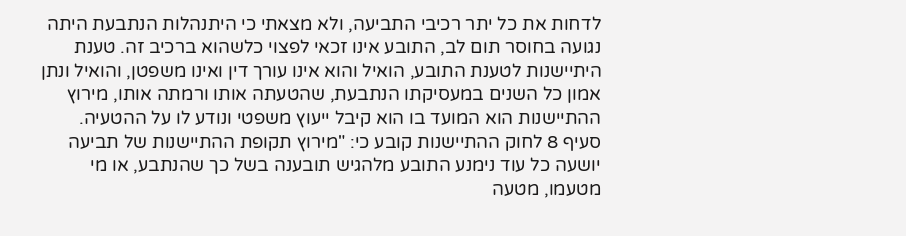לדחות את כל יתר רכיבי התביעה, ולא מצאתי כי היתנהלות הנתבעת היתה נגועה בחוסר תום לב, התובע אינו זכאי לפצוי כלשהוא ברכיב זה. טענת היתיישנות לטענת התובע, הואיל והוא אינו עורך דין ואינו משפטן, והואיל ונתן אמון כל השנים במעסיקתו הנתבעת, שהטעתה אותו ורמתה אותו, מירוץ ההתיישנות הוא המועד בו הוא קיבל ייעוץ משפטי ונודע לו על ההטעיה.
סעיף 8 לחוק ההתיישנות קובע כי: "מירוץ תקופת ההתיישנות של תביעה יושעה כל עוד נימנע התובע מלהגיש תובענה בשל כך שהנתבע, או מי מטעמו, מטעה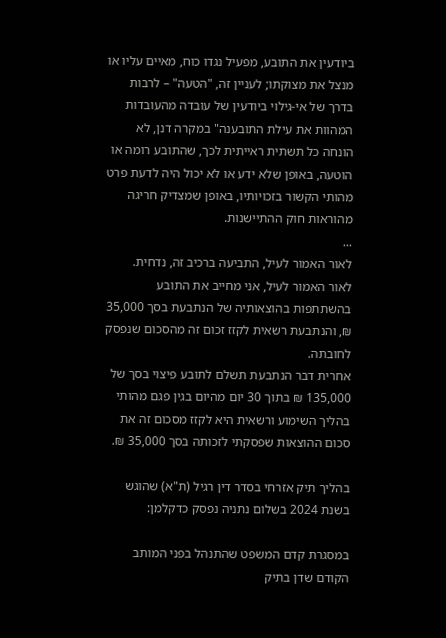ביודעין את התובע, מפעיל נגדו כוח, מאיים עליו או מנצל את מצוקתו; לעניין זה, "הטעה" – לרבות בדרך של אי-גילוי ביודעין של עובדה מהעובדות המהוות את עילת התובענה" במקרה דנן, לא הונחה כל תשתית ראייתית לכך, שהתובע רומה או הוטעה, באופן שלא ידע או לא יכול היה לדעת פרט מהותי הקשור בזכויותיו, באופן שמצדיק חריגה מהוראות חוק ההתיישנות.
...
לאור האמור לעיל, התביעה ברכיב זה, נדחית.
לאור האמור לעיל, אני מחייב את התובע בהשתתפות בהוצאותיה של הנתבעת בסך 35,000 ₪, והנתבעת רשאית לקזז זכום זה מהסכום שנפסק לחובתה.
אחרית דבר הנתבעת תשלם לתובע פיצוי בסך של 135,000 ₪ בתוך 30 יום מהיום בגין פגם מהותי בהליך השימוע ורשאית היא לקזז מסכום זה את סכום ההוצאות שפסקתי לזכותה בסך 35,000 ₪.

בהליך תיק אזרחי בסדר דין רגיל (ת"א) שהוגש בשנת 2024 בשלום נתניה נפסק כדקלמן:

במסגרת קדם המשפט שהתנהל בפני המותב הקודם שדן בתיק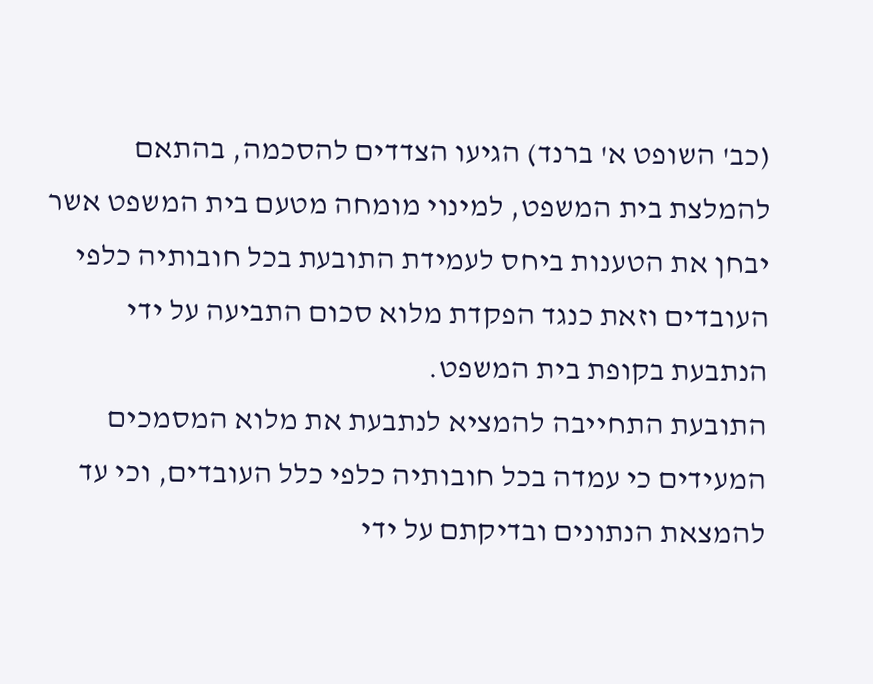(כב' השופט א' ברנד) הגיעו הצדדים להסכמה, בהתאם להמלצת בית המשפט, למינוי מומחה מטעם בית המשפט אשר יבחן את הטענות ביחס לעמידת התובעת בכל חובותיה כלפי העובדים וזאת כנגד הפקדת מלוא סכום התביעה על ידי הנתבעת בקופת בית המשפט.
התובעת התחייבה להמציא לנתבעת את מלוא המסמכים המעידים כי עמדה בכל חובותיה כלפי כלל העובדים, וכי עד להמצאת הנתונים ובדיקתם על ידי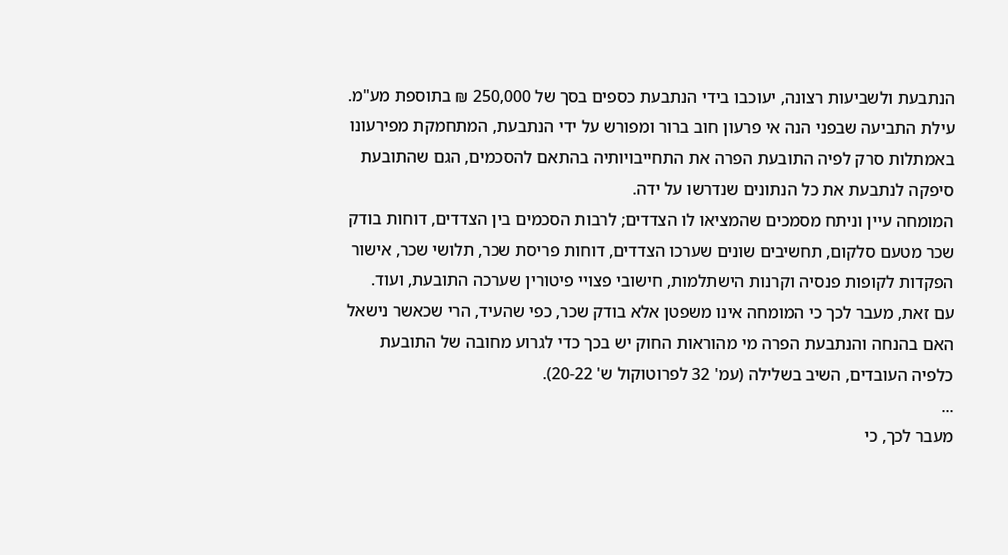הנתבעת ולשביעות רצונה, יעוכבו בידי הנתבעת כספים בסך של 250,000 ₪ בתוספת מע"מ. עילת התביעה שבפני הנה אי פרעון חוב ברור ומפורש על ידי הנתבעת, המתחמקת מפירעונו באמתלות סרק לפיה התובעת הפרה את התחייבויותיה בהתאם להסכמים, הגם שהתובעת סיפקה לנתבעת את כל הנתונים שנדרשו על ידה.
המומחה עיין וניתח מסמכים שהמציאו לו הצדדים; לרבות הסכמים בין הצדדים, דוחות בודק שכר מטעם סלקום, תחשיבים שונים שערכו הצדדים, דוחות פריסת שכר, תלושי שכר, אישור הפקדות לקופות פנסיה וקרנות הישתלמות, חישובי פצויי פיטורין שערכה התובעת, ועוד.
עם זאת, מעבר לכך כי המומחה אינו משפטן אלא בודק שכר, כפי שהעיד, הרי שכאשר נישאל האם בהנחה והנתבעת הפרה מי מהוראות החוק יש בכך כדי לגרוע מחובה של התובעת כלפיה העובדים, השיב בשלילה (עמ' 32 לפרוטוקול ש' 20-22).
...
מעבר לכך, כי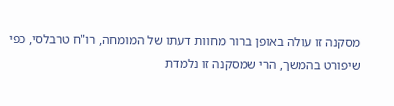מסקנה זו עולה באופן ברור מחוות דעתו של המומחה, רו"ח טרבלסי, כפי שיפורט בהמשך, הרי שמסקנה זו נלמדת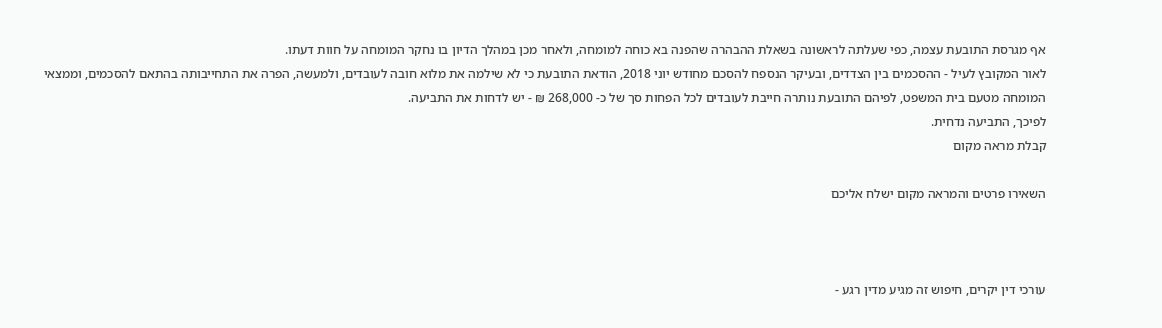אף מגרסת התובעת עצמה, כפי שעלתה לראשונה בשאלת ההבהרה שהפנה בא כוחה למומחה, ולאחר מכן במהלך הדיון בו נחקר המומחה על חוות דעתו.
לאור המקובץ לעיל - ההסכמים בין הצדדים, ובעיקר הנספח להסכם מחודש יוני 2018, הודאת התובעת כי לא שילמה את מלוא חובה לעובדים, ולמעשה, הפרה את התחייבותה בהתאם להסכמים, וממצאי המומחה מטעם בית המשפט, לפיהם התובעת נותרה חייבת לעובדים לכל הפחות סך של כ- 268,000 ₪ - יש לדחות את התביעה.
לפיכך, התביעה נדחית.
קבלת מראה מקום

השאירו פרטים והמראה מקום ישלח אליכם



עורכי דין יקרים, חיפוש זה מגיע מדין רגע -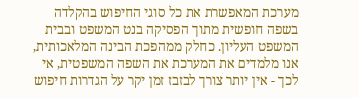מערכת המאפשרת את כל סוגי החיפוש בהקלדה בשפה חופשית מתוך הפסיקה בנט המשפט ובבית המשפט העליון. כחלק ממהפכת הבינה המלאכותית, אנו מלמדים את המערכת את השפה המשפטית, אי לכך - אין יותר צורך לבזבז זמן יקר על הגדרות חיפוש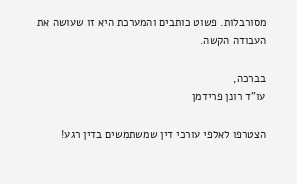מסורבלות. פשוט כותבים והמערכת היא זו שעושה את העבודה הקשה.

בברכה,
עו"ד רונן פרידמן

הצטרפו לאלפי עורכי דין שמשתמשים בדין רגע!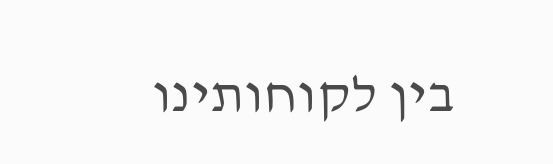בין לקוחותינו